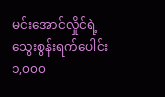မင်းအောင်လှိုင်ရဲ့ သွေးစွန်းရက်ပေါင်း ၁,၀၀၀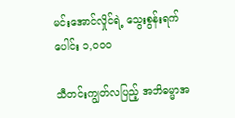မင်းအောင်လှိုင်ရဲ့ သွေးစွန်းရက်ပေါင်း ၁,၀၀၀

သီတင်းကျွတ်လပြည့် အဘိဓမ္မာအ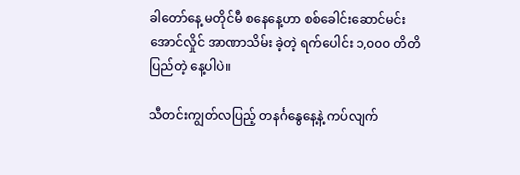ခါတော်နေ့ မတိုင်မီ စနေနေ့ဟာ စစ်ခေါင်းဆောင်မင်းအောင်လှိုင် အာဏာသိမ်း ခဲ့တဲ့ ရက်ပေါင်း ၁,၀၀၀ တိတိပြည်တဲ့ နေ့ပါပဲ။

သီတင်းကျွတ်လပြည့် တနင်္ဂနွေနေ့နဲ့ ကပ်လျက်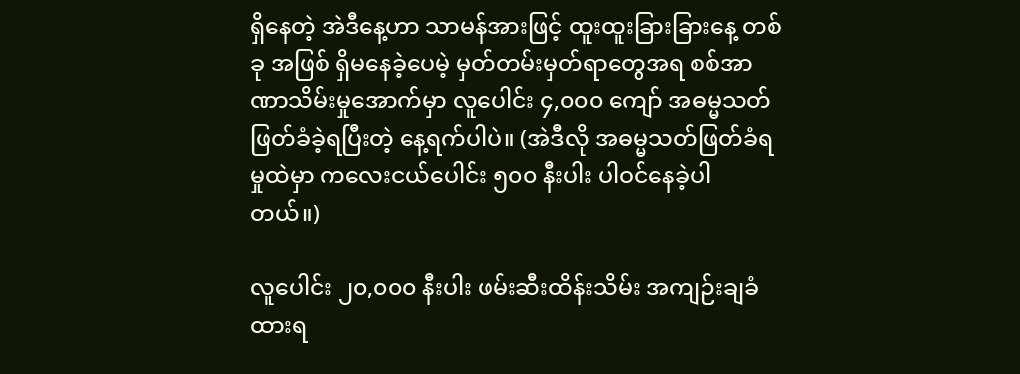ရှိနေတဲ့ အဲဒီနေ့ဟာ သာမန်အားဖြင့် ထူးထူးခြားခြားနေ့ တစ်ခု အဖြစ် ရှိမနေခဲ့ပေမဲ့ မှတ်တမ်းမှတ်ရာတွေအရ စစ်အာဏာသိမ်းမှုအောက်မှာ လူပေါင်း ၄,၀၀၀ ကျော် အဓမ္မသတ် ဖြတ်ခံခဲ့ရပြီးတဲ့ နေ့ရက်ပါပဲ။ (အဲဒီလို အဓမ္မသတ်ဖြတ်ခံရမှုထဲမှာ ကလေးငယ်ပေါင်း ၅၀၀ နီးပါး ပါဝင်နေခဲ့ပါ တယ်။)

လူပေါင်း ၂၀,၀၀၀ နီးပါး ဖမ်းဆီးထိန်းသိမ်း အကျဉ်းချခံထားရ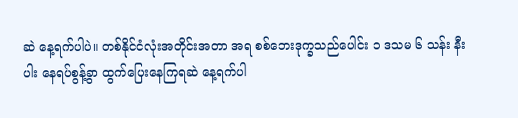ဆဲ နေ့ရက်ပါပဲ။ တစ်နိုင်ငံလုံးအတိုင်းအတာ အရ စစ်ဘေးဒုက္ခသည်ပေါင်း ၁ ဒသမ ၆ သန်း နီးပါး နေရပ်စွန့်ခွာ ထွက်ပြေးနေကြရဆဲ နေ့ရက်ပါ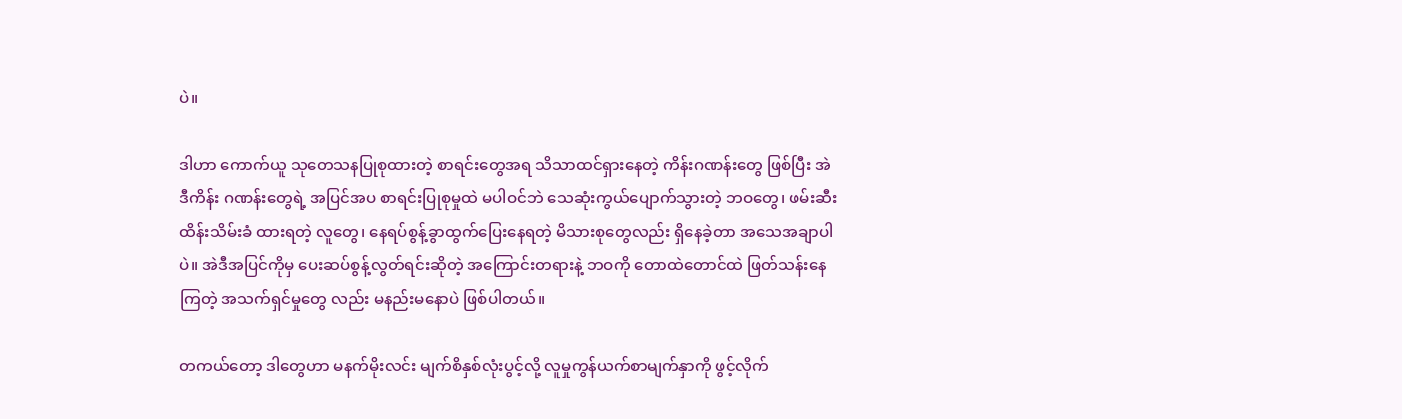ပဲ။

ဒါဟာ ကောက်ယူ သုတေသနပြုစုထားတဲ့ စာရင်းတွေအရ သိသာထင်ရှားနေတဲ့ ကိန်းဂဏန်းတွေ ဖြစ်ပြီး အဲဒီကိန်း ဂဏန်းတွေရဲ့ အပြင်အပ စာရင်းပြုစုမှုထဲ မပါဝင်ဘဲ သေဆုံးကွယ်ပျောက်သွားတဲ့ ဘဝတွေ၊ ဖမ်းဆီးထိန်းသိမ်းခံ ထားရတဲ့ လူတွေ၊ နေရပ်စွန့်ခွာထွက်ပြေးနေရတဲ့ မိသားစုတွေလည်း ရှိနေခဲ့တာ အသေအချာပါပဲ။ အဲဒီအပြင်ကိုမှ ပေးဆပ်စွန့်လွတ်ရင်းဆိုတဲ့ အကြောင်းတရားနဲ့ ဘဝကို တောထဲတောင်ထဲ ဖြတ်သန်းနေကြတဲ့ အသက်ရှင်မှုတွေ လည်း မနည်းမနောပဲ ဖြစ်ပါတယ်။

တကယ်တော့ ဒါတွေဟာ မနက်မိုးလင်း မျက်စိနှစ်လုံးပွင့်လို့ လူမှုကွန်ယက်စာမျက်နှာကို ဖွင့်လိုက်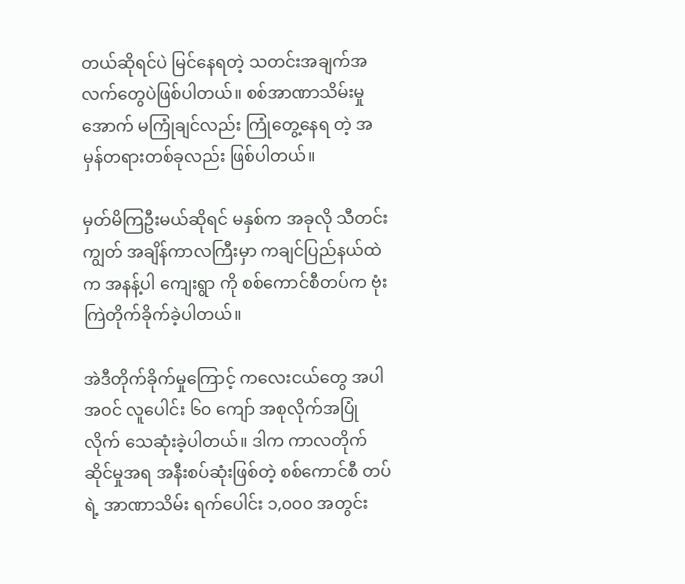တယ်ဆိုရင်ပဲ မြင်နေရတဲ့ သတင်းအချက်အလက်တွေပဲဖြစ်ပါတယ်။ စစ်အာဏာသိမ်းမှုအောက် မကြုံချင်လည်း ကြုံတွေ့နေရ တဲ့ အမှန်တရားတစ်ခုလည်း ဖြစ်ပါတယ်။

မှတ်မိကြဦးမယ်ဆိုရင် မနှစ်က အခုလို သီတင်းကျွတ် အချိန်ကာလကြီးမှာ ကချင်ပြည်နယ်ထဲက အနန့်ပါ ကျေးရွာ ကို စစ်ကောင်စီတပ်က ဗုံးကြဲတိုက်ခိုက်ခဲ့ပါတယ်။

အဲဒီတိုက်ခိုက်မှုကြောင့် ကလေးငယ်တွေ အပါအဝင် လူပေါင်း ၆၀ ကျော် အစုလိုက်အပြုံလိုက် သေဆုံးခဲ့ပါတယ်။ ဒါက ကာလတိုက်ဆိုင်မှုအရ အနီးစပ်ဆုံးဖြစ်တဲ့ စစ်ကောင်စီ တပ်ရဲ့ အာဏာသိမ်း ရက်ပေါင်း ၁,၀၀၀ အတွင်း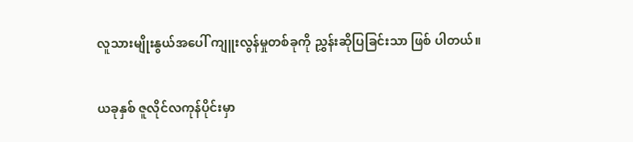လူသားမျိုးနွယ်အပေါ် ကျူးလွန်မှုတစ်ခုကို ညွှန်းဆိုပြခြင်းသာ ဖြစ် ပါတယ်။

ယခုနှစ် ဇူလိုင်လကုန်ပိုင်းမှာ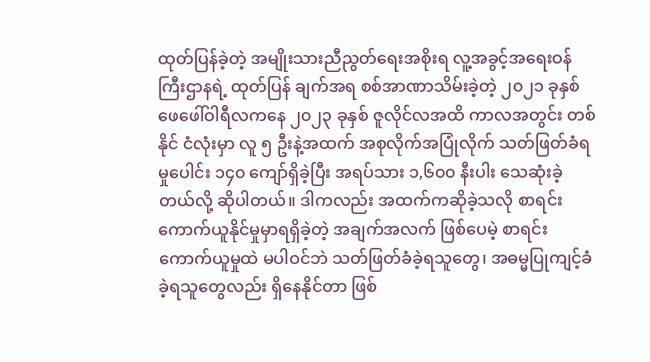ထုတ်ပြန်ခဲ့တဲ့ အမျိုးသားညီညွတ်ရေးအစိုးရ လူ့အခွင့်အရေးဝန်ကြီးဌာနရဲ့ ထုတ်ပြန် ချက်အရ စစ်အာဏာသိမ်းခဲ့တဲ့ ၂၀၂၁ ခုနှစ် ဖေဖေါ်ဝါရီလကနေ ၂၀၂၃ ခုနှစ် ဇူလိုင်လအထိ ကာလအတွင်း တစ်နိုင် ငံလုံးမှာ လူ ၅ ဦးနဲ့အထက် အစုလိုက်အပြုံလိုက် သတ်ဖြတ်ခံရမှုပေါင်း ၁၄၀ ကျော်ရှိခဲ့ပြီး အရပ်သား ၁,၆၀၀ နီးပါး သေဆုံးခဲ့တယ်လို့ ဆိုပါတယ်။ ဒါကလည်း အထက်ကဆိုခဲ့သလို စာရင်းကောက်ယူနိုင်မှုမှာရရှိခဲ့တဲ့ အချက်အလက် ဖြစ်ပေမဲ့ စာရင်းကောက်ယူမှုထဲ မပါဝင်ဘဲ သတ်ဖြတ်ခံခဲ့ရသူတွေ၊ အဓမ္မပြုကျင့်ခံခဲ့ရသူတွေလည်း ရှိနေနိုင်တာ ဖြစ်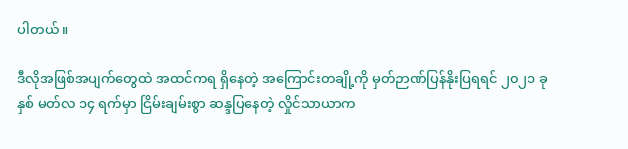ပါတယ်။

ဒီလိုအဖြစ်အပျက်တွေထဲ အထင်ကရ ရှိနေတဲ့ အကြောင်းတချို့ကို မှတ်ဉာဏ်ပြန်နိုးပြရရင် ၂၀၂၁ ခုနှစ် မတ်လ ၁၄ ရက်မှာ ငြိမ်းချမ်းစွာ ဆန္ဒပြနေတဲ့ လှိုင်သာယာက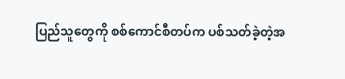ပြည်သူတွေကို စစ်ကောင်စီတပ်က ပစ်သတ်ခဲ့တဲ့အ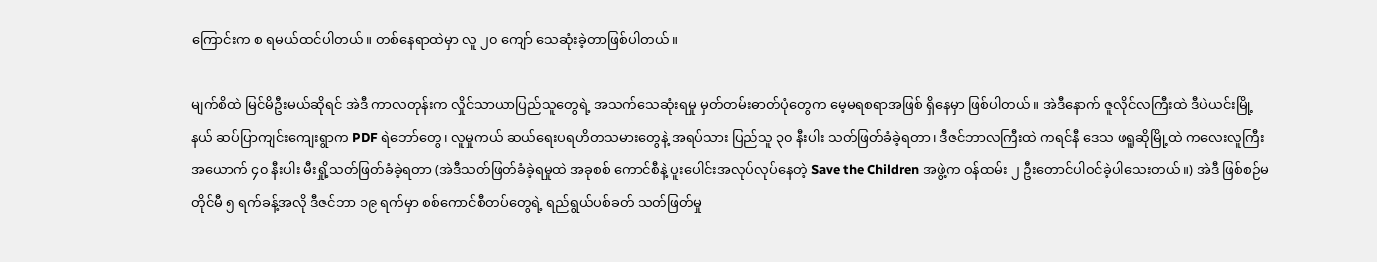ကြောင်းက စ ရမယ်ထင်ပါတယ်။ တစ်နေရာထဲမှာ လူ ၂၀ ကျော် သေဆုံးခဲ့တာဖြစ်ပါတယ်။

မျက်စိထဲ မြင်မိဦးမယ်ဆိုရင် အဲဒီ ကာလတုန်းက လှိုင်သာယာပြည်သူတွေရဲ့ အသက်သေဆုံးရမှု မှတ်တမ်းဓာတ်ပုံတွေက မေ့မရစရာအဖြစ် ရှိနေမှာ ဖြစ်ပါတယ်။ အဲဒီနောက် ဇူလိုင်လကြီးထဲ ဒီပဲယင်းမြို့နယ် ဆပ်ပြာကျင်းကျေးရွာက PDF ရဲဘော်တွေ၊ လူမှုကယ် ဆယ်ရေးပရဟိတသမားတွေနဲ့ အရပ်သား ပြည်သူ ၃၀ နီးပါး သတ်ဖြတ်ခံခဲ့ရတာ၊ ဒီဇင်ဘာလကြီးထဲ ကရင်နီ ဒေသ ဖရူဆိုမြို့ထဲ ကလေးလူကြီး အယောက် ၄၀ နီးပါး မီးရှို့သတ်ဖြတ်ခံခဲ့ရတာ (အဲဒီသတ်ဖြတ်ခံခဲ့ရမှုထဲ အခုစစ် ကောင်စီနဲ့ ပူးပေါင်းအလုပ်လုပ်နေတဲ့ Save the Children အဖွဲ့က ဝန်ထမ်း ၂ ဦးတောင်ပါဝင်ခဲ့ပါသေးတယ်။) အဲဒီ ဖြစ်စဉ်မတိုင်မီ ၅ ရက်ခန့်အလို ဒီဇင်ဘာ ၁၉ ရက်မှာ စစ်ကောင်စီတပ်တွေရဲ့ ရည်ရွယ်ပစ်ခတ် သတ်ဖြတ်မှု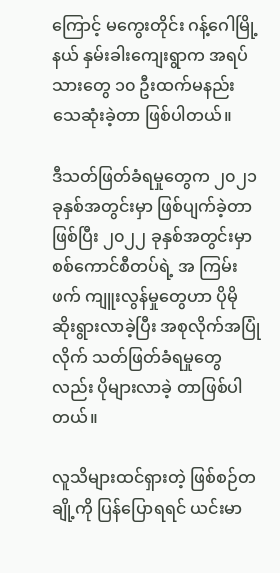ကြောင့် မကွေးတိုင်း ဂန့်ဂေါမြို့နယ် နှမ်းခါးကျေးရွာက အရပ်သားတွေ ၁၀ ဦးထက်မနည်းသေဆုံးခဲ့တာ ဖြစ်ပါတယ်။

ဒီသတ်ဖြတ်ခံရမှုတွေက ၂၀၂၁ ခုနှစ်အတွင်းမှာ ဖြစ်ပျက်ခဲ့တာဖြစ်ပြီး ၂၀၂၂ ခုနှစ်အတွင်းမှာ စစ်ကောင်စီတပ်ရဲ့ အ ကြမ်းဖက် ကျူးလွန်မှုတွေဟာ ပိုမိုဆိုးရွားလာခဲ့ပြီး အစုလိုက်အပြုံလိုက် သတ်ဖြတ်ခံရမှုတွေလည်း ပိုများလာခဲ့ တာဖြစ်ပါတယ်။

လူသိများထင်ရှားတဲ့ ဖြစ်စဉ်တချို့ကို ပြန်ပြောရရင် ယင်းမာ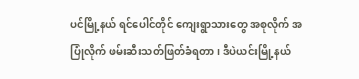ပင်မြို့နယ် ရင်ပေါင်တိုင် ကျေးရွာသားတွေ အစုလိုက် အပြုံလိုက် ဖမ်းဆီးသတ်ဖြတ်ခံရတာ၊ ဒီပဲယင်းမြို့နယ်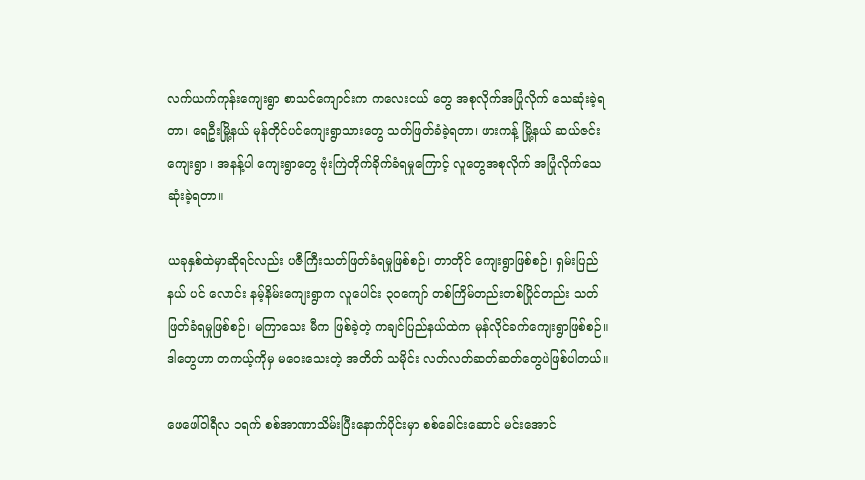လက်ယက်ကုန်းကျေးရွာ စာသင်ကျောင်းက ကလေးငယ် တွေ အစုလိုက်အပြုံလိုက် သေဆုံးခဲ့ရတာ၊ ရေဦးမြို့နယ် မုန်တိုင်ပင်ကျေးရွာသားတွေ သတ်ဖြတ်ခံခဲ့ရတာ၊ ဖားကန့် မြို့နယ် ဆယ်ဇင်းကျေးရွာ ၊ အနန့်ပါ ‌ကျေးရွာတွေ ဗုံးကြဲတိုက်ခိုက်ခံရမှုကြောင့် လူတွေအစုလိုက် အပြုံလိုက်သေ ဆုံးခဲ့ရတာ။

ယခုနှစ်ထဲမှာဆိုရင်လည်း ပဇီကြီးသတ်ဖြတ်ခံရမှုဖြစ်စဉ်၊ တာတိုင် ကျေးရွာဖြစ်စဉ်၊ ရှမ်းပြည်နယ် ပင် လောင်း နမ့်နိမ်းကျေးရွာက လူပေါင်း ၃၀ကျော် တစ်ကြိမ်တည်းတစ်ပြိုင်တည်း သတ်ဖြတ်ခံရမှုဖြစ်စဉ်၊ မကြာသေး မီက ဖြစ်ခဲ့တဲ့ ကချင်ပြည်နယ်ထဲက မုန်လိုင်ခက်ကျေးရွာဖြစ်စဉ်။ ဒါတွေဟာ တကယ့်ကိုမှ မဝေးသေးတဲ့ အတိတ် သမိုင်း လတ်လတ်ဆတ်ဆတ်တွေပဲဖြစ်ပါတယ်။

ဖေဖေါ်ဝါရီလ ၁ရက် စစ်အာဏာသိမ်းပြီးနောက်ပိုင်းမှာ စစ်ခေါင်းဆောင် မင်းအောင်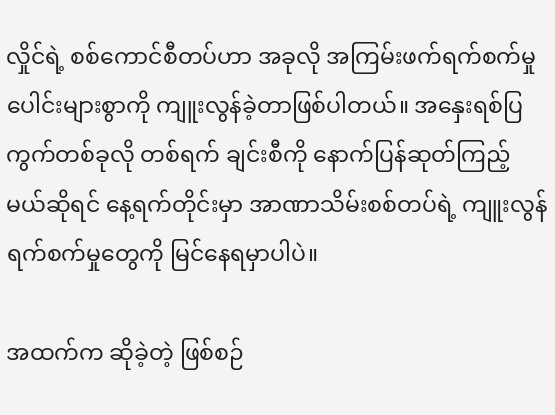လှိုင်ရဲ့ စစ်ကောင်စီတပ်ဟာ အခုလို အကြမ်းဖက်ရက်စက်မှုပေါင်းများစွာကို ကျူးလွန်ခဲ့တာဖြစ်ပါတယ်။ အနှေးရစ်ပြကွက်တစ်ခုလို တစ်ရက် ချင်းစီကို နောက်ပြန်ဆုတ်ကြည့်မယ်ဆိုရင် နေ့ရက်တိုင်းမှာ အာဏာသိမ်းစစ်တပ်ရဲ့ ကျူးလွန်ရက်စက်မှုတွေကို မြင်နေရမှာပါပဲ။

အထက်က ဆိုခဲ့တဲ့ ဖြစ်စဉ်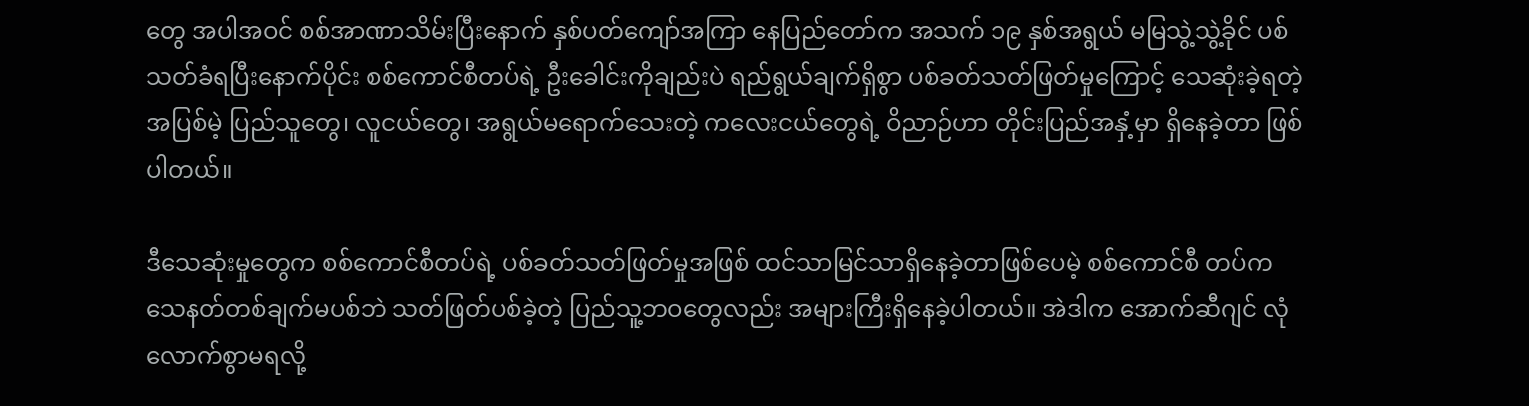တွေ အပါအဝင် စစ်အာဏာသိမ်းပြီးနောက် နှစ်ပတ်ကျော်အကြာ နေပြည်တော်က အသက် ၁၉ နှစ်အရွယ် မမြသွဲ့သွဲ့ခိုင် ပစ်သတ်ခံရပြီးနောက်ပိုင်း စစ်ကောင်စီတပ်ရဲ့ ဦးခေါင်းကိုချည်းပဲ ရည်ရွယ်ချက်ရှိစွာ ပစ်ခတ်သတ်ဖြတ်မှုကြောင့် သေဆုံးခဲ့ရတဲ့ အပြစ်မဲ့ ပြည်သူတွေ၊ လူငယ်တွေ၊ အရွယ်မရောက်သေးတဲ့ ကလေးငယ်တွေရဲ့ ဝိညာဉ်ဟာ တိုင်းပြည်အနှံ့မှာ ရှိနေခဲ့တာ ဖြစ်ပါတယ်။

ဒီသေဆုံးမှုတွေက စစ်ကောင်စီတပ်ရဲ့ ပစ်ခတ်သတ်ဖြတ်မှုအဖြစ် ထင်သာမြင်သာရှိနေခဲ့တာဖြစ်ပေမဲ့ စစ်ကောင်စီ တပ်က သေနတ်တစ်ချက်မပစ်ဘဲ သတ်ဖြတ်ပစ်ခဲ့တဲ့ ပြည်သူ့ဘဝတွေလည်း အများကြီးရှိနေခဲ့ပါတယ်။ အဲဒါက အောက်ဆီဂျင် လုံလောက်စွာမရလို့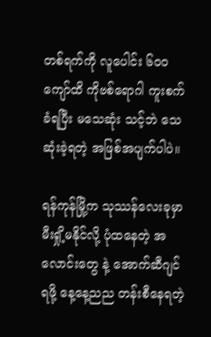တစ်ရက်ကို လူပေါင်း ၆၀၀ ကျော်ထိ ကိုဗစ်ရောဂါ ကူးစက်ခံရပြီး မသေဆုံး သင့်ဘဲ သေဆုံးခဲ့ရတဲ့ အဖြစ်အပျက်ပါပဲ။

ရန်ကုန်မြို့က သုဿန်လေးခုမှာ မီးရှို့မနိုင်လို့ ပုံထနေတဲ့ အလောင်းတွေ နဲ့ အောက်ဆီဂျင် ရဖို့ နေ့နေ့ညည တန်းစီနေရတဲ့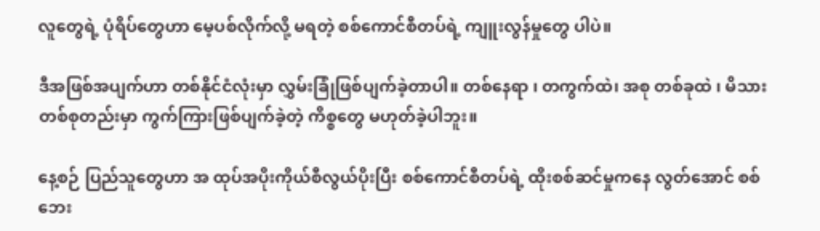လူတွေရဲ့ ပုံရိပ်တွေဟာ မေ့ပစ်လိုက်လို့ မရတဲ့ စစ်ကောင်စီတပ်ရဲ့ ကျူးလွန်မှုတွေ ပါပဲ။

ဒီအဖြစ်အပျက်ဟာ တစ်နိုင်ငံလုံးမှာ လွှမ်းခြုံဖြစ်ပျက်ခဲ့တာပါ။ တစ်နေရာ ၊ တကွက်ထဲ၊ အစု တစ်ခုထဲ ၊ မိသားတစ်စုတည်းမှာ ကွက်ကြားဖြစ်ပျက်ခဲ့တဲ့ ကိစ္စတွေ မဟုတ်ခဲ့ပါဘူး။

နေ့စဉ် ပြည်သူတွေဟာ အ ထုပ်အပိုးကိုယ်စီလွယ်ပိုးပြီး စစ်ကောင်စီတပ်ရဲ့ ထိုးစစ်ဆင်မှုကနေ လွတ်အောင် စစ်ဘေး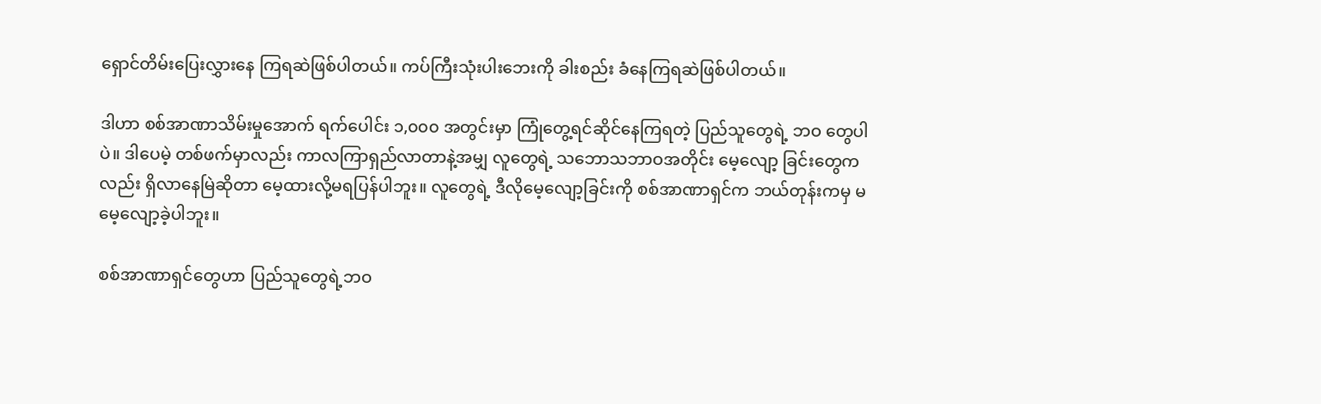ရှောင်တိမ်းပြေးလွှားနေ ကြရဆဲဖြစ်ပါတယ်။ ကပ်ကြီးသုံးပါးဘေးကို ခါးစည်း ခံနေကြရဆဲဖြစ်ပါတယ်။

ဒါဟာ စစ်အာဏာသိမ်းမှုအောက် ရက်ပေါင်း ၁,၀၀၀ အတွင်းမှာ ကြုံတွေ့ရင်ဆိုင်နေကြရတဲ့ ပြည်သူတွေရဲ့ ဘဝ တွေပါပဲ။ ဒါပေမဲ့ တစ်ဖက်မှာလည်း ကာလကြာရှည်လာတာနဲ့အမျှ လူတွေရဲ့ သဘောသဘာဝအတိုင်း မေ့လျော့ ခြင်းတွေကလည်း ရှိလာနေမြဲဆိုတာ မေ့ထားလို့မရပြန်ပါဘူး။ လူတွေရဲ့ ဒီလိုမေ့လျော့ခြင်းကို စစ်အာဏာရှင်က ဘယ်တုန်းကမှ မမေ့လျော့ခဲ့ပါဘူး။

စစ်အာဏာရှင်တွေဟာ ပြည်သူတွေရဲ့ဘဝ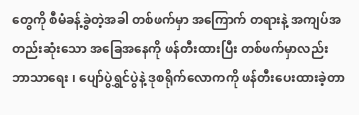တွေကို စီမံခန့်ခွဲတဲ့အခါ တစ်ဖက်မှာ အကြောက် တရားနဲ့ အကျပ်အတည်းဆုံးသော အခြေအနေကို ဖန်တီးထားပြီး တစ်ဖက်မှာလည်း ဘာသာရေး ၊ ပျော်ပွဲရွှင်ပွဲနဲ့ ဒုစရိုက်လောကကို ဖန်တီးပေးထားခဲ့တာ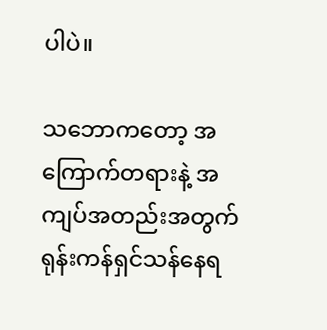ပါပဲ။

သဘောကတော့ အကြောက်တရားနဲ့ အကျပ်အတည်းအတွက် ရုန်းကန်ရှင်သန်နေရ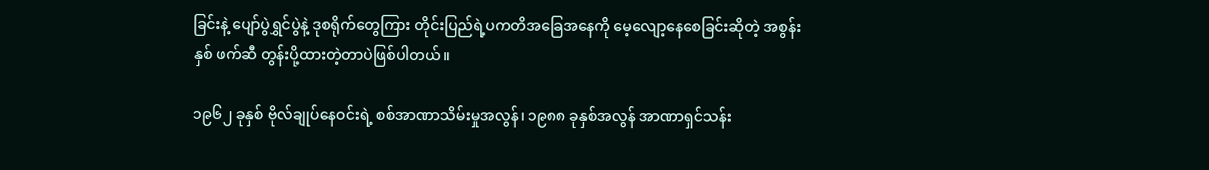ခြင်းနဲ့ ပျော်ပွဲရွှင်ပွဲနဲ့ ဒုစရိုက်တွေကြား တိုင်းပြည်ရဲ့ပကတိအခြေအနေကို မေ့လျော့နေစေခြင်းဆိုတဲ့ အစွန်းနှစ် ဖက်ဆီ တွန်းပို့ထားတဲ့တာပဲဖြစ်ပါတယ်။

၁၉၆၂ ခုနှစ် ဗိုလ်ချုပ်နေဝင်းရဲ့ စစ်အာဏာသိမ်းမှုအလွန်၊ ၁၉၈၈ ခုနှစ်အလွန် အာဏာရှင်သန်း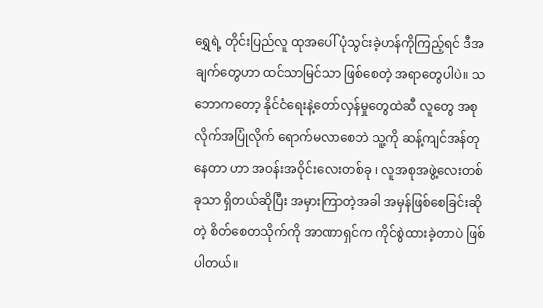ရွှေရဲ့ တိုင်းပြည်လူ ထုအပေါ် ပုံသွင်းခဲ့ဟန်ကိုကြည့်ရင် ဒီအချက်တွေဟာ ထင်သာမြင်သာ ဖြစ်စေတဲ့ အရာတွေပါပဲ။ သဘောကတော့ နိုင်ငံရေးနဲ့တော်လှန်မှုတွေထဲဆီ လူတွေ အစုလိုက်အပြုံလိုက် ရောက်မလာစေဘဲ သူ့ကို ဆန့်ကျင်အန်တု နေတာ ဟာ အဝန်းအဝိုင်းလေးတစ်ခု ၊ လူအစုအဖွဲ့လေးတစ်ခုသာ ရှိတယ်ဆိုပြီး အမှားကြာတဲ့အခါ အမှန်ဖြစ်စေခြင်းဆိုတဲ့ စိတ်စေတသိုက်ကို အာဏာရှင်က ကိုင်စွဲထားခဲ့တာပဲ ဖြစ်ပါတယ်။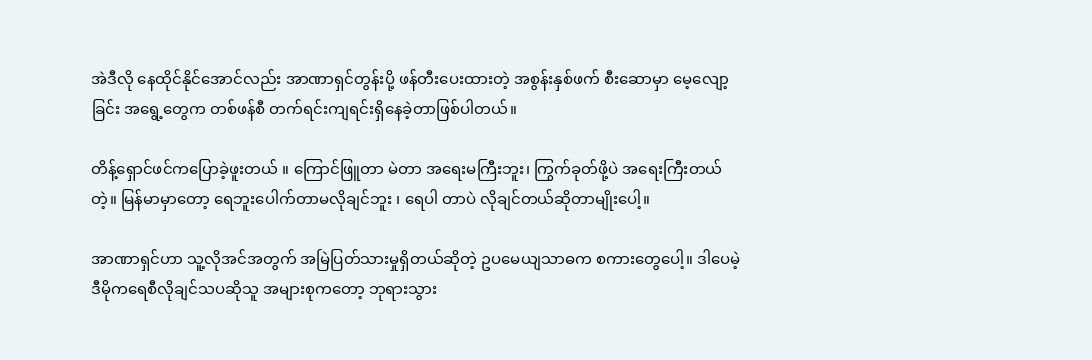အဲဒီလို နေထိုင်နိုင်အောင်လည်း အာဏာရှင်တွန်းပို့ ဖန်တီးပေးထားတဲ့ အစွန်းနှစ်ဖက် စီးဆောမှာ မေ့လျော့ခြင်း အရွေ့တွေက တစ်ဖန်စီ တက်ရင်းကျရင်းရှိနေခဲ့တာဖြစ်ပါတယ်။

တိန့်ရှောင်ဖင်ကပြောခဲ့ဖူးတယ် ။ ကြောင်ဖြူတာ မဲတာ အရေးမကြီးဘူး၊ ကြွက်ခုတ်ဖို့ပဲ အရေးကြီးတယ်တဲ့။ မြန်မာမှာတော့ ရေဘူးပေါက်တာမလိုချင်ဘူး ၊ ရေပါ တာပဲ လိုချင်တယ်ဆိုတာမျိုးပေါ့။

အာဏာရှင်ဟာ သူ့လိုအင်အတွက် အမြဲပြတ်သားမှုရှိတယ်ဆိုတဲ့ ဥပမေယျသာဓက စကားတွေပေါ့။ ဒါပေမဲ့ ဒီမိုကရေစီလိုချင်သပဆိုသူ အများစုကတော့ ဘုရားသွား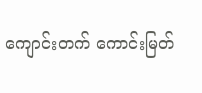ကျောင်းတက် ကောင်းမြတ်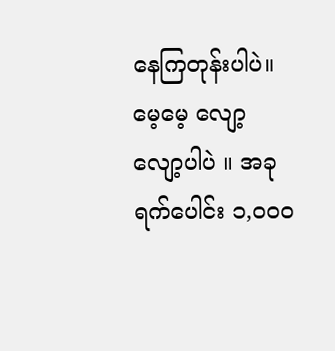နေကြတုန်းပါပဲ။ မေ့မေ့ လျော့လျော့ပါပဲ ။ အခု ရက်ပေါင်း ၁,၀၀၀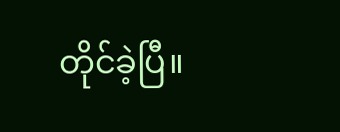တိုင်ခဲ့ပြီ။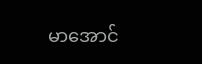မာအောင်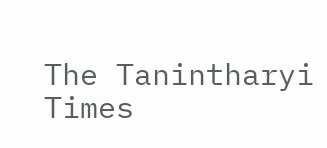The Tanintharyi Times